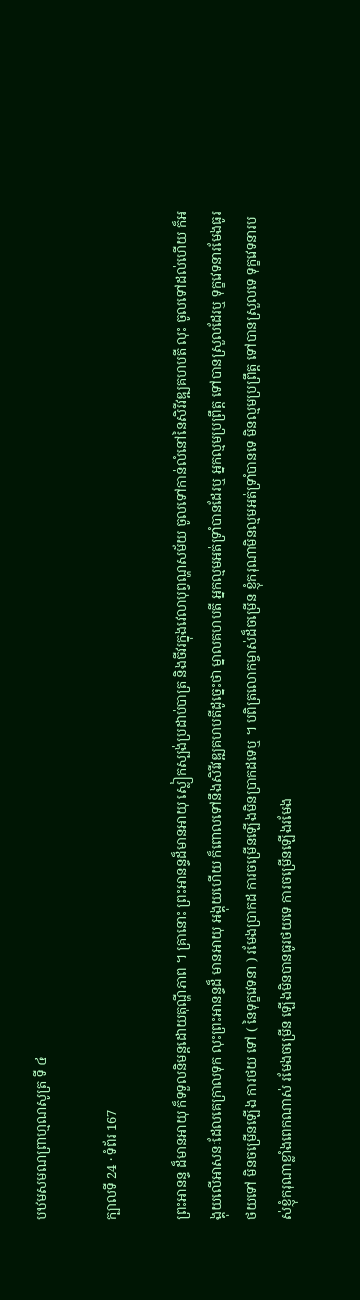បឋមសមណព្រាហ្មណសូត្រ ទី ៤

ក្បាលទី 24 · ទំព័រ 167

ព្រះអានន្ទ ដ៏មានអាយុ ក៏ទទួលនិមន្តដោយតុណ្ហីភាព ។ គ្រានោះ ព្រះអានន្ទដ៏មានអាយុ ស្លៀកស្បង់ប្រដាប់បាត្រ និងចីវរក្នុងវេលាបុព្វណ្ហសម័យ ចូលទៅកាន់លំនៅនៃសិរីវឌ្ឍគហបតី លុះ ចូលទៅដល់ហើយ ក៏អង្គុយលើអាសនៈដែលគេក្រាលទុក លុះព្រះអានន្ទដ៏ មានអាយុ អង្គុយហើយ ក៏ពោលទៅនឹងសិរីវឌ្ឍគហបតីដូច្នេះថា ម្នាលគហបតី អ្នកល្មមអត់ទ្រាំបានដែរឬ អ្នកល្មមប្រព្រឹត្ត ទៅបានស្រួលដែរឬ ទុក្ខវេទនារមែងធូរថយទៅ មិនចម្រើនឡើង ការថយ ទៅ ( នៃទុក្ខវេទនា ) រមែងប្រាកដ ការចម្រើនឡើងមិនប្រាកដទេឬ ។ បពិត្រលោកម្ចាស់ដ៏ចម្រើន ខ្ញុំករុណាមិនល្មមអត់ទ្រាំបានទេ មិនល្មមប្រព្រឹត្ត ទៅបានស្រួលទេ ទុក្ខវេទនារបស់ខ្ញុំករុណាខ្លាំងពេកណាស់ រមែងចម្រើន ឡើងមិនបានធូរថយទេ ការចម្រើនឡើងរមែង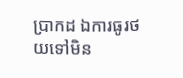ប្រាកដ ឯការធូរថយទៅមិន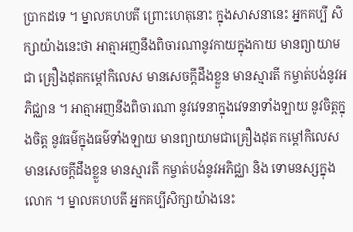ប្រាកដទេ ។ ម្នាលគហបតី ព្រោះហេតុនោះ ក្នុងសាសនានេះ អ្នកគប្បី សិក្សាយ៉ាងនេះថា អាត្មាអញនឹងពិចារណានូវកាយក្នុងកាយ មានព្យាយាមជា គ្រឿងដុតកម្តៅកិលេស មានសេចក្តីដឹងខ្លួន មានស្មារតី កម្ចាត់បង់នូវអភិជ្ឈាន ។ អាត្មាអញនឹងពិចារណា នូវវេទនាក្នុងវេទនាទាំងឡាយ នូវចិត្តក្នុងចិត្ត នូវធម៌ក្នុងធម៌ទាំងឡាយ មានព្យាយាមជាគ្រឿងដុត កម្តៅកិលេស មានសេចក្តីដឹងខ្លួន មានស្មារតី កម្ចាត់បង់នូវអភិជ្ឈា និង ទោមនស្សក្នុងលោក ។ ម្នាលគហបតី អ្នកគប្បីសិក្សាយ៉ាងនេះ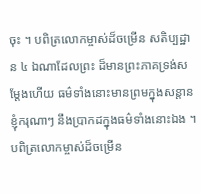ចុះ ។ បពិត្រលោកម្ចាស់ដ៏ចម្រើន សតិប្បដ្ឋាន ៤ ឯណាដែលព្រះ ដ៏មានព្រះភាគទ្រង់សម្តែងហើយ ធម៌ទាំងនោះមានព្រមក្នុងសន្តានខ្ញុំករុណាៗ នឹងប្រាកដក្នុងធម៌ទាំងនោះឯង ។ បពិត្រលោកម្ចាស់ដ៏ចម្រើន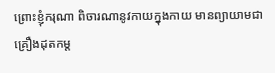ព្រោះខ្ញុំករុណា ពិចារណានូវកាយក្នុងកាយ មានព្យាយាមជាគ្រឿងដុតកម្ត